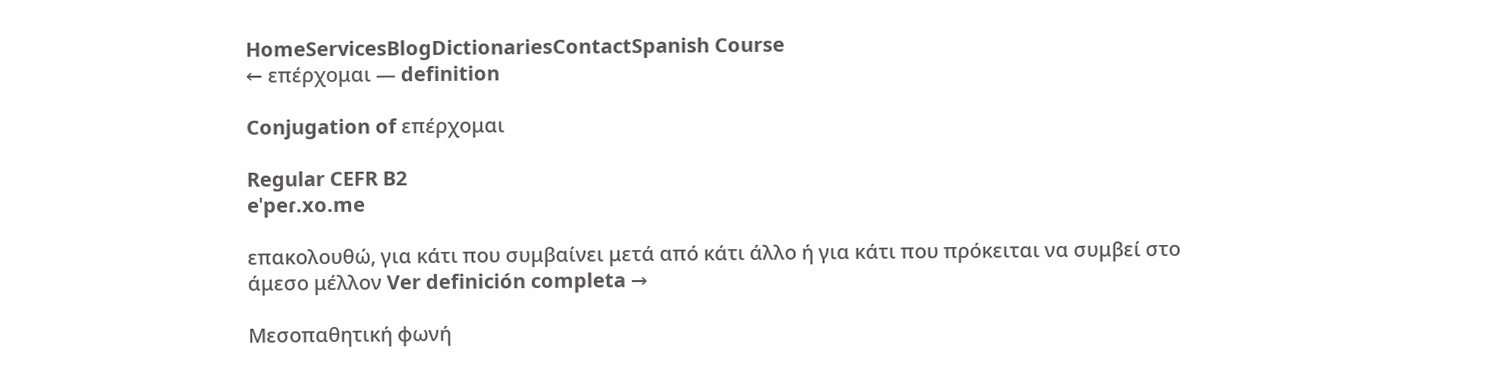HomeServicesBlogDictionariesContactSpanish Course
← επέρχομαι — definition

Conjugation of επέρχομαι

Regular CEFR B2
eˈpeɾ.xo.me

επακολουθώ, για κάτι που συμβαίνει μετά από κάτι άλλο ή για κάτι που πρόκειται να συμβεί στο άμεσο μέλλον Ver definición completa →

Μεσοπαθητική φωνή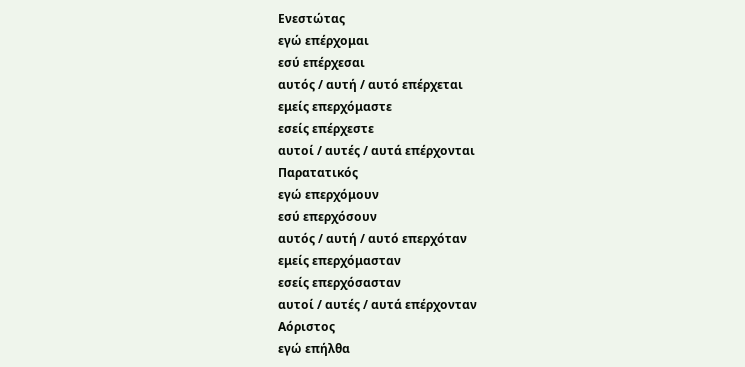Ενεστώτας
εγώ επέρχομαι
εσύ επέρχεσαι
αυτός / αυτή / αυτό επέρχεται
εμείς επερχόμαστε
εσείς επέρχεστε
αυτοί / αυτές / αυτά επέρχονται
Παρατατικός
εγώ επερχόμουν
εσύ επερχόσουν
αυτός / αυτή / αυτό επερχόταν
εμείς επερχόμασταν
εσείς επερχόσασταν
αυτοί / αυτές / αυτά επέρχονταν
Αόριστος
εγώ επήλθα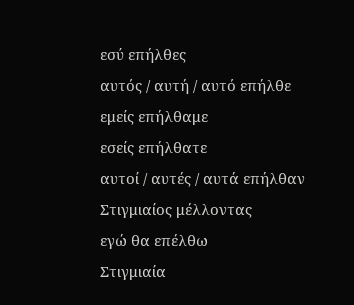εσύ επήλθες
αυτός / αυτή / αυτό επήλθε
εμείς επήλθαμε
εσείς επήλθατε
αυτοί / αυτές / αυτά επήλθαν
Στιγμιαίος μέλλοντας
εγώ θα επέλθω
Στιγμιαία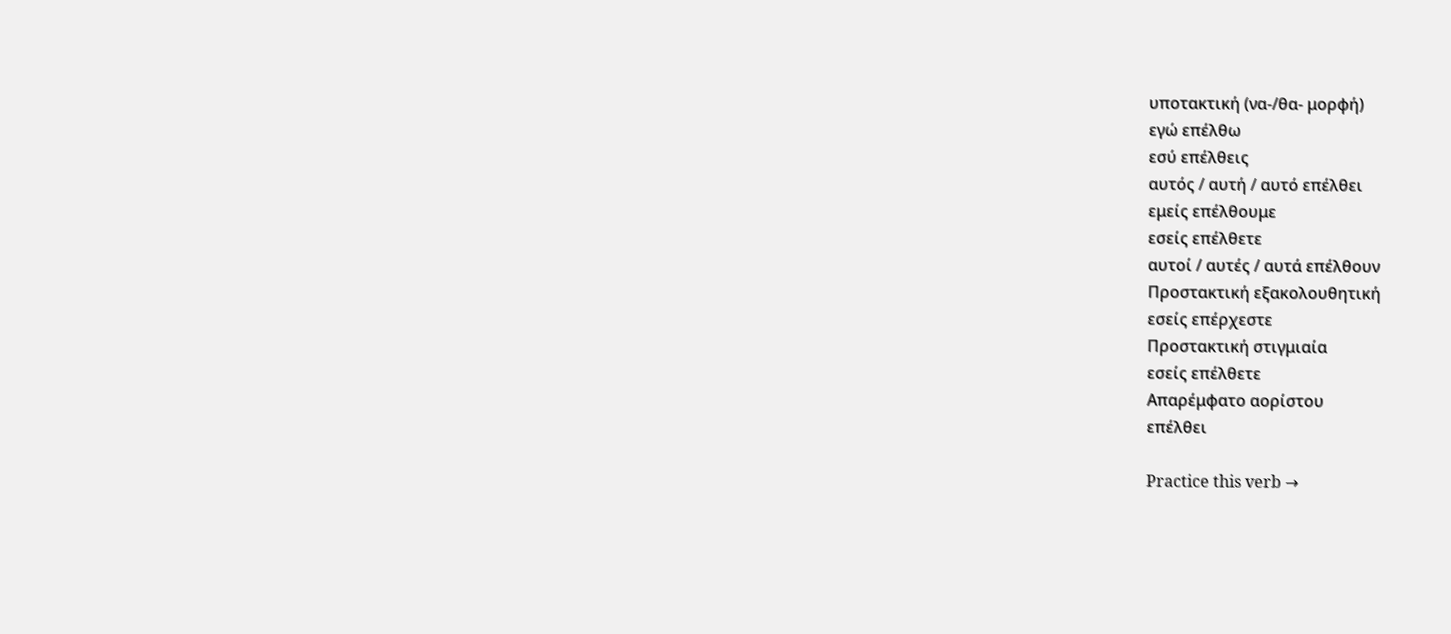υποτακτική (να-/θα- μορφή)
εγώ επέλθω
εσύ επέλθεις
αυτός / αυτή / αυτό επέλθει
εμείς επέλθουμε
εσείς επέλθετε
αυτοί / αυτές / αυτά επέλθουν
Προστακτική εξακολουθητική
εσείς επέρχεστε
Προστακτική στιγμιαία
εσείς επέλθετε
Απαρέμφατο αορίστου
επέλθει

Practice this verb →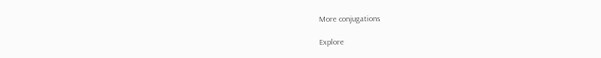More conjugations

Explore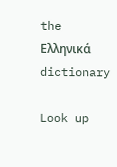the Ελληνικά dictionary

Look up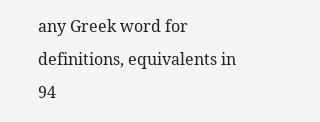any Greek word for definitions, equivalents in 94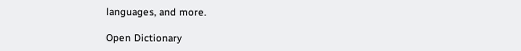languages, and more.

Open Dictionary